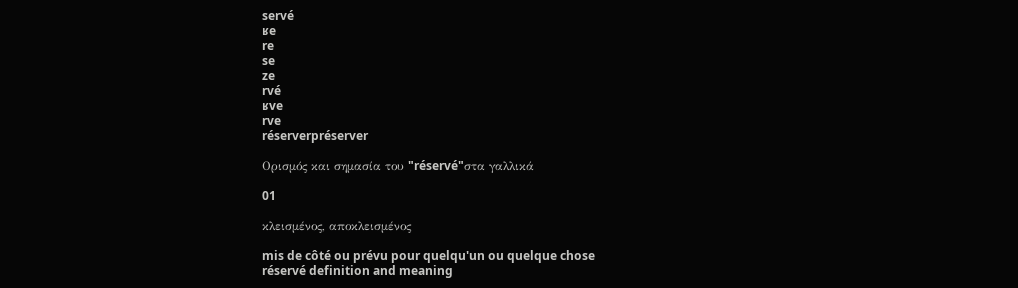servé
ʁe
re
se
ze
rvé
ʁve
rve
réserverpréserver

Ορισμός και σημασία του "réservé"στα γαλλικά

01

κλεισμένος, αποκλεισμένος

mis de côté ou prévu pour quelqu'un ou quelque chose
réservé definition and meaning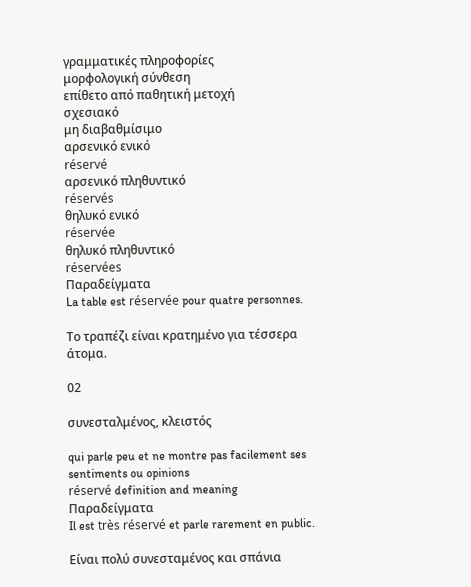γραμματικές πληροφορίες
μορφολογική σύνθεση
επίθετο από παθητική μετοχή
σχεσιακό
μη διαβαθμίσιμο
αρσενικό ενικό
réservé
αρσενικό πληθυντικό
réservés
θηλυκό ενικό
réservée
θηλυκό πληθυντικό
réservées
Παραδείγματα
La table est réservée pour quatre personnes.

Το τραπέζι είναι κρατημένο για τέσσερα άτομα.

02

συνεσταλμένος, κλειστός

qui parle peu et ne montre pas facilement ses sentiments ou opinions
réservé definition and meaning
Παραδείγματα
Il est très réservé et parle rarement en public.

Είναι πολύ συνεσταμένος και σπάνια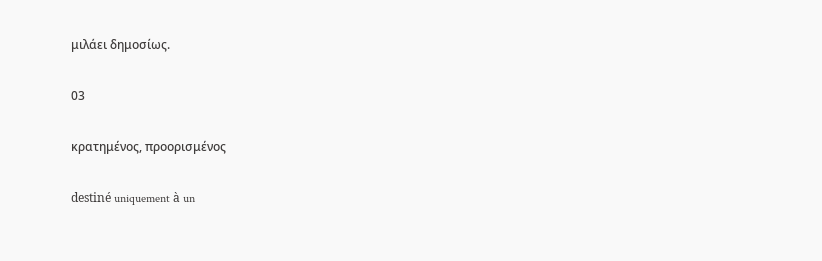μιλάει δημοσίως.

03

κρατημένος, προορισμένος

destiné uniquement à un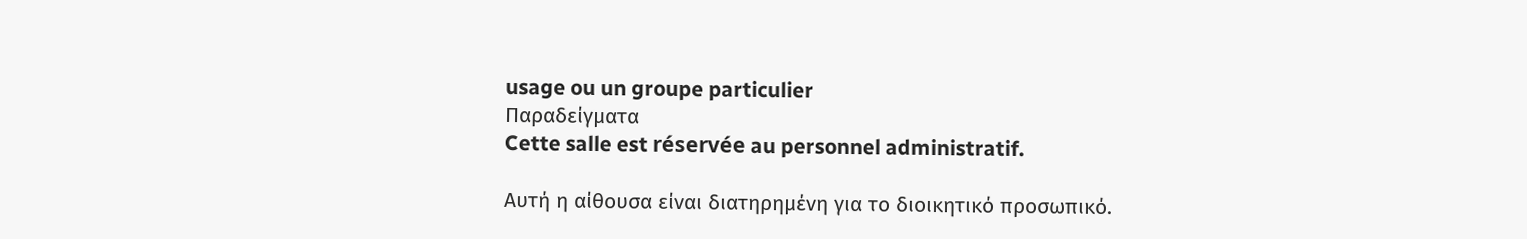usage ou un groupe particulier
Παραδείγματα
Cette salle est réservée au personnel administratif.

Αυτή η αίθουσα είναι διατηρημένη για το διοικητικό προσωπικό.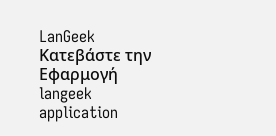LanGeek
Κατεβάστε την Εφαρμογή
langeek application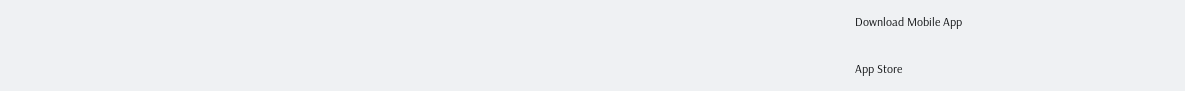Download Mobile App

App Store